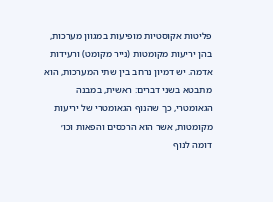פליטות אקוסטיות מופיעות במגוון מערכות, בהן יריעות מקומטות (נייר מקומט) ורעידות אדמה. יש דמיון נרחב בין שתי המערכות, הוא מתבטא בשני דברים: ראשית, במבנה הגאומטרי, כך שהנוף הגאומטרי של יריעות מקומטות, אשר הוא הרכסים והפאות וכו׳ דומה לנוף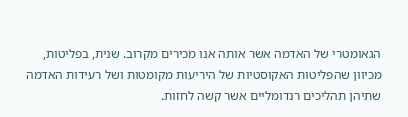הגאומטרי של האדמה אשר אותה אנו מכירים מקרוב. שנית, בפליטות, מכיוון שהפליטות האקוסטיות של היריעות מקומטות ושל רעידות האדמה שתיהן תהליכים רנדומליים אשר קשה לחזות.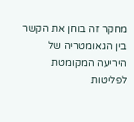מחקר זה בוחן את הקשר בין הגאומטריה של היריעה המקומטת לפליטות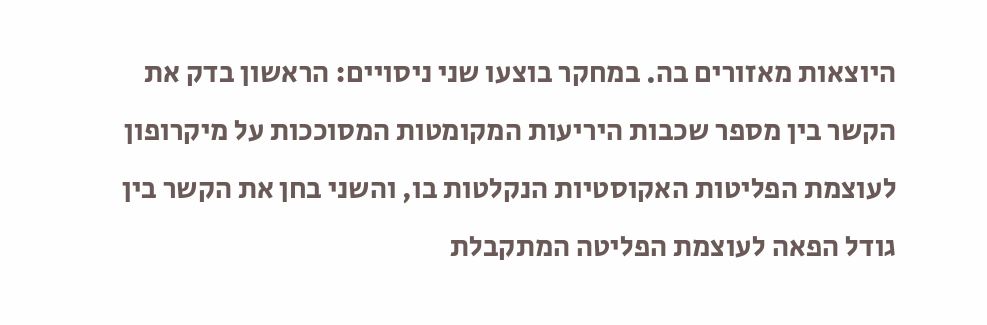היוצאות מאזורים בה. במחקר בוצעו שני ניסויים: הראשון בדק את הקשר בין מספר שכבות היריעות המקומטות המסוככות על מיקרופון לעוצמת הפליטות האקוסטיות הנקלטות בו, והשני בחן את הקשר בין גודל הפאה לעוצמת הפליטה המתקבלת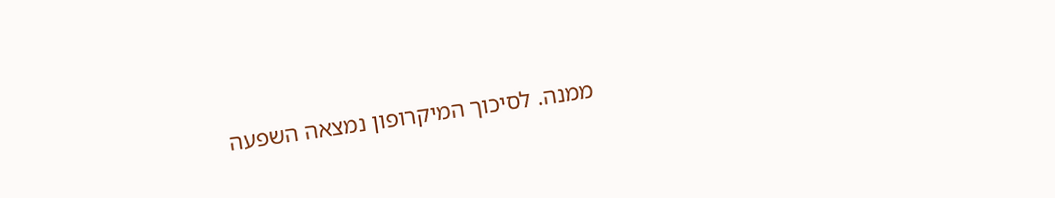ממנה. לסיכוך המיקרופון נמצאה השפעה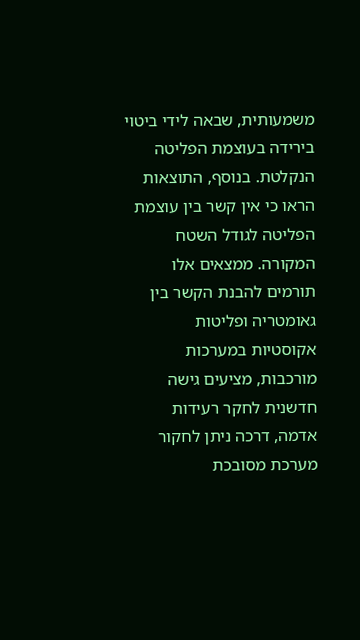משמעותית, שבאה לידי ביטוי בירידה בעוצמת הפליטה הנקלטת. בנוסף, התוצאות הראו כי אין קשר בין עוצמת הפליטה לגודל השטח המקורה. ממצאים אלו תורמים להבנת הקשר בין גאומטריה ופליטות אקוסטיות במערכות מורכבות, מציעים גישה חדשנית לחקר רעידות אדמה, דרכה ניתן לחקור מערכת מסובכת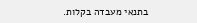בתנאי מעבדה בקלות.